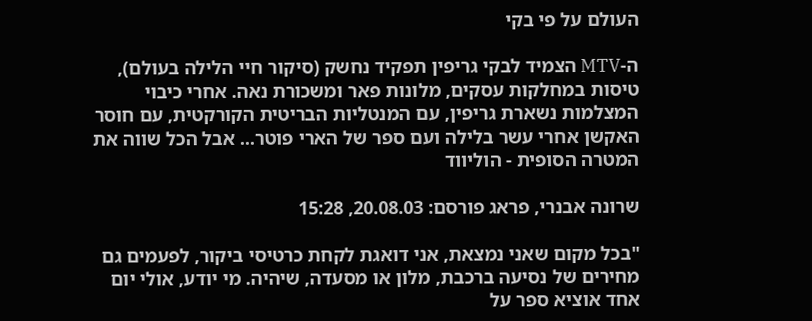העולם על פי בקי

ה-MTV הצמיד לבקי גריפין תפקיד נחשק (סיקור חיי הלילה בעולם), טיסות במחלקות עסקים, מלונות פאר ומשכורת נאה. אחרי כיבוי המצלמות נשארת גריפין, עם המנטליות הבריטית הקורקטית, עם חוסר האקשן אחרי עשר בלילה ועם ספר של הארי פוטר... אבל הכל שווה את המטרה הסופית - הוליווד

שרונה אבנרי, פראג פורסם: 20.08.03, 15:28

"בכל מקום שאני נמצאת, אני דואגת לקחת כרטיסי ביקור, לפעמים גם מחירים של נסיעה ברכבת, מלון או מסעדה, שיהיה. מי יודע, אולי יום אחד אוציא ספר על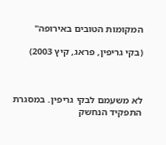המקומות הטובים באירופה"

(בקי גריפין, פראג, קיץ 2003)



לא משעמם לבקי גריפין. במסגרת התפקיד הנחשק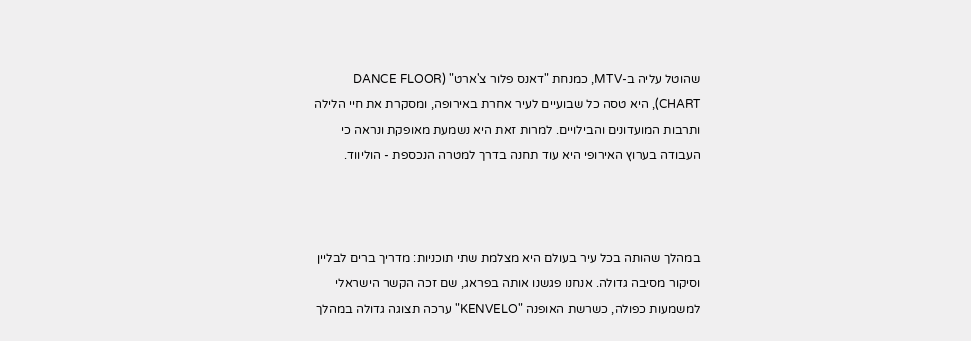שהוטל עליה ב-MTV, כמנחת "דאנס פלור צ'ארט" (DANCE FLOOR CHART), היא טסה כל שבועיים לעיר אחרת באירופה, ומסקרת את חיי הלילה ותרבות המועדונים והבילויים. למרות זאת היא נשמעת מאופקת ונראה כי העבודה בערוץ האירופי היא עוד תחנה בדרך למטרה הנכספת - הוליווד.



במהלך שהותה בכל עיר בעולם היא מצלמת שתי תוכניות: מדריך ברים לבליין וסיקור מסיבה גדולה. אנחנו פגשנו אותה בפראג, שם זכה הקשר הישראלי למשמעות כפולה, כשרשת האופנה "KENVELO" ערכה תצוגה גדולה במהלך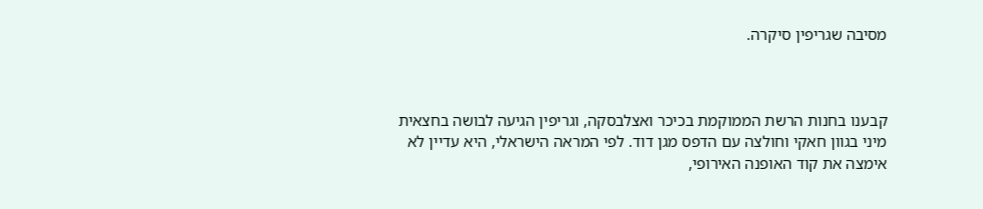מסיבה שגריפין סיקרה.



קבענו בחנות הרשת הממוקמת בכיכר ואצלבסקה, וגריפין הגיעה לבושה בחצאית מיני בגוון חאקי וחולצה עם הדפס מגן דוד. לפי המראה הישראלי, היא עדיין לא אימצה את קוד האופנה האירופי,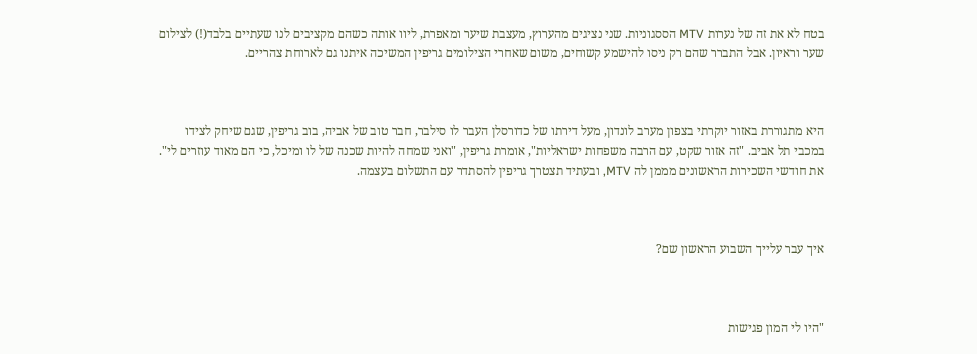בטח לא את זה של נערות MTV הססגוניות. שני נציגים מהערוץ, מעצבת שיער ומאפרת, ליוו אותה כשהם מקציבים לנו שעתיים בלבד(!) לצילום שער וראיון. אבל התברר שהם רק ניסו להישמע קשוחים, משום שאחרי הצילומים גריפין המשיכה איתנו גם לארוחת צהריים.



היא מתגוררת באזור יוקרתי בצפון מערב לונדון, מעל דירתו של כדורסלן העבר לו סילבר, חבר טוב של אביה, בוב גריפין, שגם שיחק לצידו במכבי תל אביב. "זה אזור שקט, עם הרבה משפחות ישראליות", אומרת גריפין, "ואני שמחה להיות שכנה של לו ומיכל, כי הם מאוד עוזרים לי". את חודשי השכירות הראשונים מממן לה MTV, ובעתיד תצטרך גריפין להסתדר עם התשלום בעצמה.



איך עבר עלייך השבוע הראשון שם?



"היו לי המון פגישות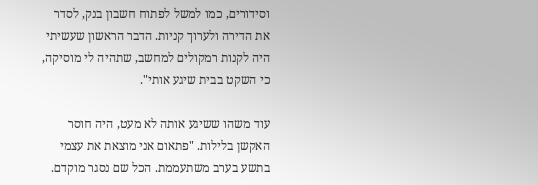וסידורים, כמו למשל לפתוח חשבון בנק, לסדר את הדירה ולערוך קניות. הדבר הראשון שעשיתי היה לקנות רמקולים למחשב, שתהיה לי מוסיקה, כי השקט בבית שיגע אותי".

עוד משהו ששיגע אותה לא מעט, היה חוסר האקשן בלילות. "פתאום אני מוצאת את עצמי בתשע בערב משתעממת. הכל שם נסגר מוקדם.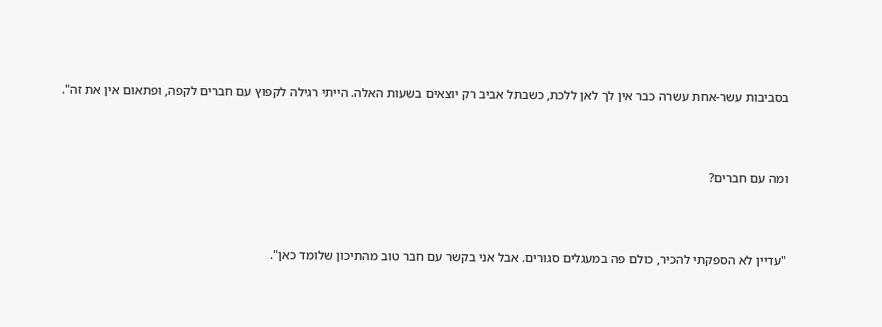בסביבות עשר-אחת עשרה כבר אין לך לאן ללכת, כשבתל אביב רק יוצאים בשעות האלה. הייתי רגילה לקפוץ עם חברים לקפה, ופתאום אין את זה".



ומה עם חברים?



"עדיין לא הספקתי להכיר, כולם פה במעגלים סגורים. אבל אני בקשר עם חבר טוב מהתיכון שלומד כאן".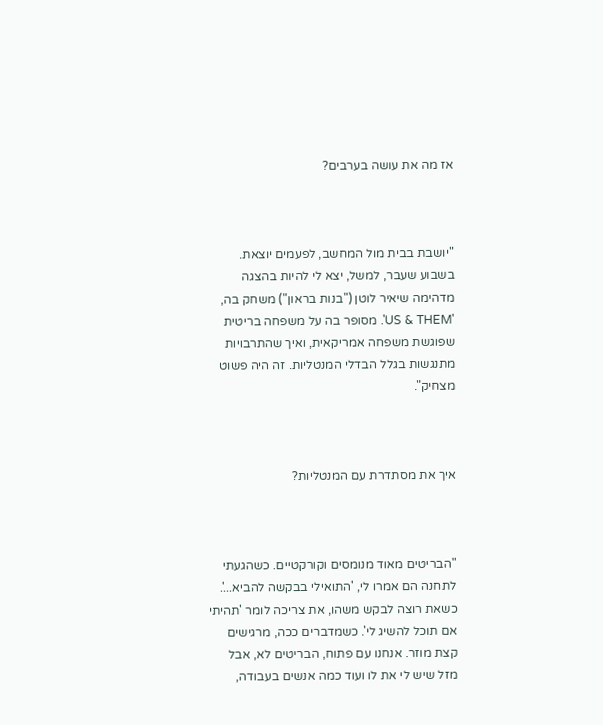אז מה את עושה בערבים?



"יושבת בבית מול המחשב, לפעמים יוצאת. בשבוע שעבר, למשל, יצא לי להיות בהצגה מדהימה שיאיר לוטן ("בנות בראון") משחק בה, 'US & THEM'. מסופר בה על משפחה בריטית שפוגשת משפחה אמריקאית, ואיך שהתרבויות מתנגשות בגלל הבדלי המנטליות. זה היה פשוט מצחיק".



איך את מסתדרת עם המנטליות?



"הבריטים מאוד מנומסים וקורקטיים. כשהגעתי לתחנה הם אמרו לי, 'התואילי בבקשה להביא...'. כשאת רוצה לבקש משהו, את צריכה לומר 'תהיתי אם תוכל להשיג לי'. כשמדברים ככה, מרגישים קצת מוזר. אנחנו עם פתוח, הבריטים לא, אבל מזל שיש לי את לו ועוד כמה אנשים בעבודה,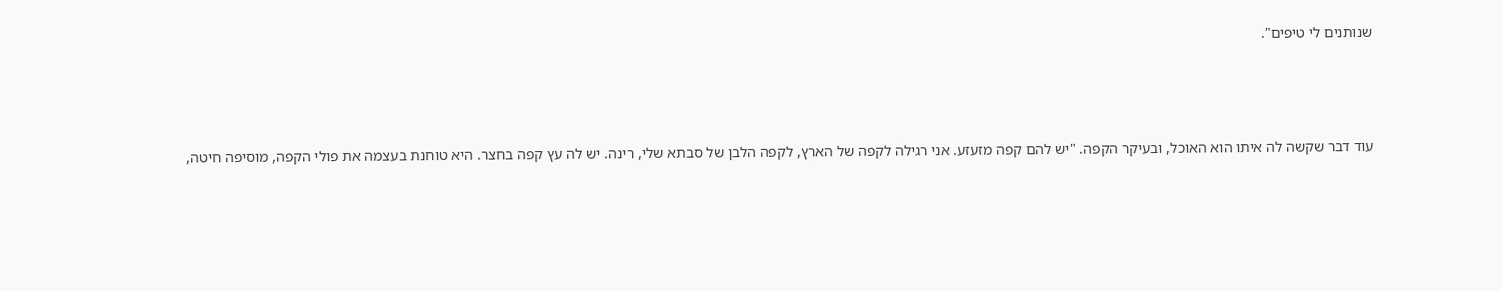שנותנים לי טיפים".



עוד דבר שקשה לה איתו הוא האוכל, ובעיקר הקפה. "יש להם קפה מזעזע. אני רגילה לקפה של הארץ, לקפה הלבן של סבתא שלי, רינה. יש לה עץ קפה בחצר. היא טוחנת בעצמה את פולי הקפה, מוסיפה חיטה,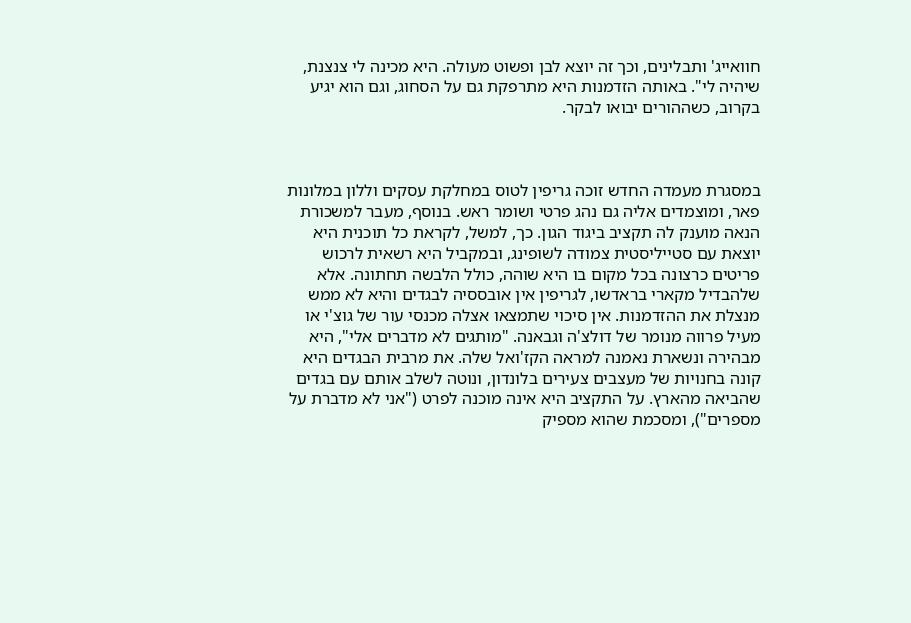חוואייג' ותבלינים, וכך זה יוצא לבן ופשוט מעולה. היא מכינה לי צנצנת, שיהיה לי". באותה הזדמנות היא מתרפקת גם על הסחוג, וגם הוא יגיע בקרוב, כשההורים יבואו לבקר.



במסגרת מעמדה החדש זוכה גריפין לטוס במחלקת עסקים וללון במלונות פאר, ומוצמדים אליה גם נהג פרטי ושומר ראש. בנוסף, מעבר למשכורת הנאה מוענק לה תקציב ביגוד הגון. כך, למשל, לקראת כל תוכנית היא יוצאת עם סטייליסטית צמודה לשופינג, ובמקביל היא רשאית לרכוש פריטים כרצונה בכל מקום בו היא שוהה, כולל הלבשה תחתונה. אלא שלהבדיל מקארי בראדשו, לגריפין אין אובססיה לבגדים והיא לא ממש מנצלת את ההזדמנות. אין סיכוי שתמצאו אצלה מכנסי עור של גוצ'י או מעיל פרווה מנומר של דולצ'ה וגבאנה. "מותגים לא מדברים אלי", היא מבהירה ונשארת נאמנה למראה הקז'ואל שלה. את מרבית הבגדים היא קונה בחנויות של מעצבים צעירים בלונדון, ונוטה לשלב אותם עם בגדים שהביאה מהארץ. על התקציב היא אינה מוכנה לפרט ("אני לא מדברת על מספרים"), ומסכמת שהוא מספיק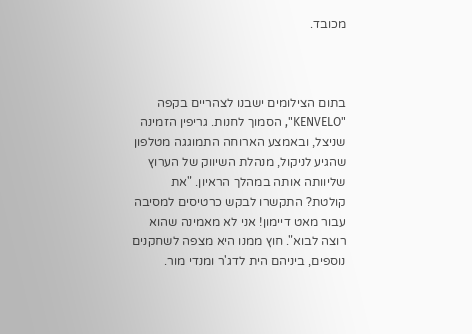מכובד.



בתום הצילומים ישבנו לצהריים בקפה "KENVELO", הסמוך לחנות. גריפין הזמינה שניצל, ובאמצע הארוחה התמוגגה מטלפון שהגיע לניקול, מנהלת השיווק של הערוץ שליוותה אותה במהלך הראיון. "את קולטת? התקשרו לבקש כרטיסים למסיבה עבור מאט דיימון! אני לא מאמינה שהוא רוצה לבוא". חוץ ממנו היא מצפה לשחקנים נוספים, ביניהם הית לדג'ר ומנדי מור.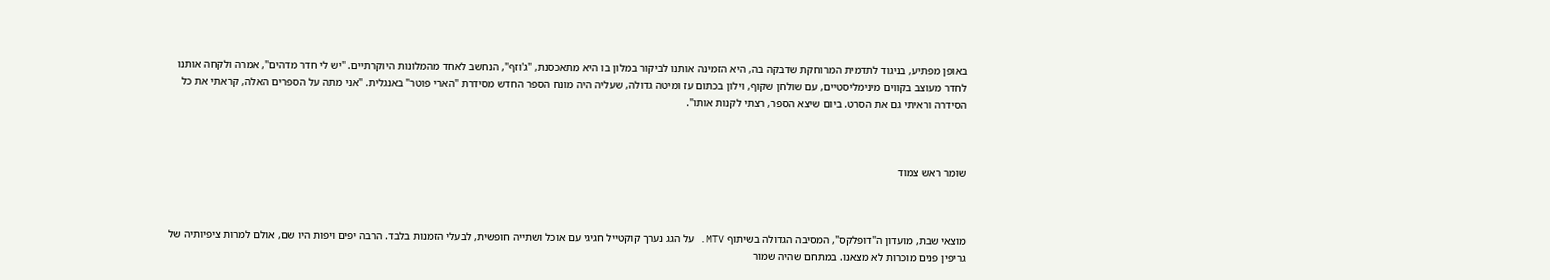באופן מפתיע, בניגוד לתדמית המרוחקת שדבקה בה, היא הזמינה אותנו לביקור במלון בו היא מתאכסנת, "ג'וזף", הנחשב לאחד מהמלונות היוקרתיים. "יש לי חדר מדהים", אמרה ולקחה אותנו לחדר מעוצב בקווים מינימליסטיים, עם שולחן שקוף, וילון בכתום עז ומיטה גדולה, שעליה היה מונח הספר החדש מסידרת "הארי פוטר" באנגלית. "אני מתה על הספרים האלה, קראתי את כל הסידרה וראיתי גם את הסרט. ביום שיצא הספר, רצתי לקנות אותו".



שומר ראש צמוד



מוצאי שבת, מועדון ה"דופלקס", המסיבה הגדולה בשיתוף MTV. על הגג נערך קוקטייל חגיגי עם אוכל ושתייה חופשית, לבעלי הזמנות בלבד. הרבה יפים ויפות היו שם, אולם למרות ציפיותיה של גריפין פנים מוכרות לא מצאנו. במתחם שהיה שמור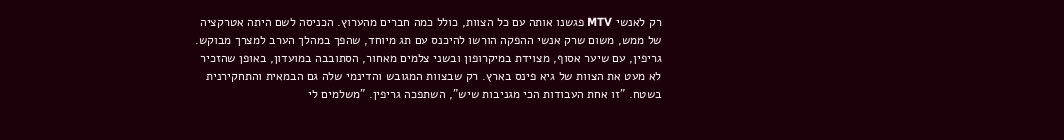רק לאנשי MTV פגשנו אותה עם כל הצוות, כולל כמה חברים מהערוץ. הכניסה לשם היתה אטרקציה של ממש, משום שרק אנשי ההפקה הורשו להיכנס עם תג מיוחד, שהפך במהלך הערב למצרך מבוקש. גריפין, עם שיער אסוף, מצוידת במיקרופון ובשני צלמים מאחור, הסתובבה במועדון, באופן שהזכיר לא מעט את הצוות של גיא פינס בארץ. רק שבצוות המגובש והדינמי שלה גם הבמאית והתחקירנית בשטח. "זו אחת העבודות הכי מגניבות שיש", השתפכה גריפין. "משלמים לי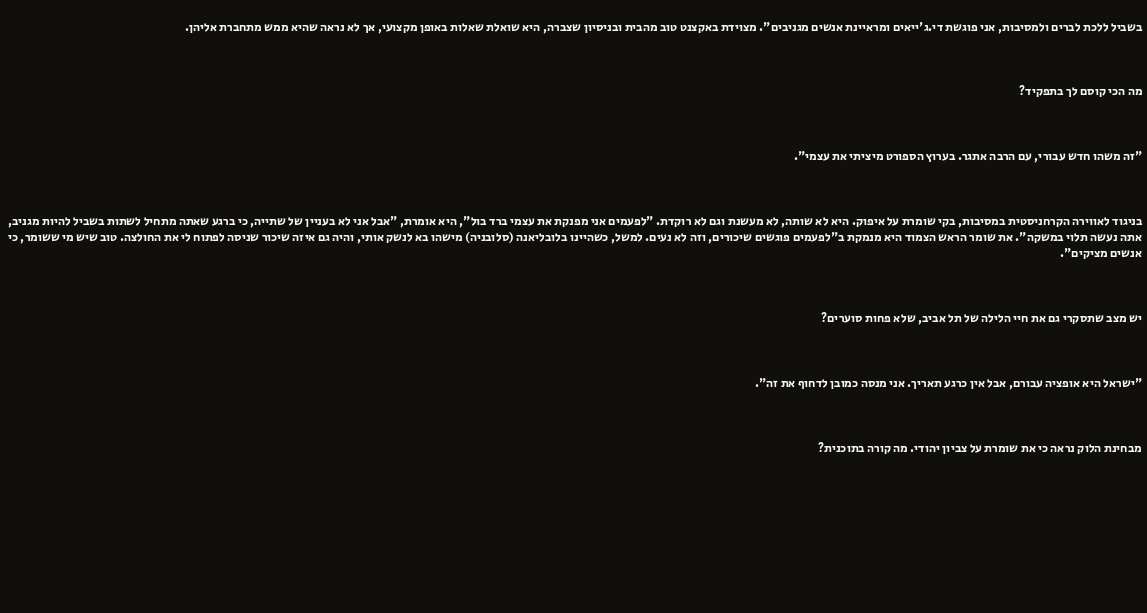בשביל ללכת לברים ולמסיבות, אני פוגשת די.ג'ייאים ומראיינת אנשים מגניבים". מצוידת באקצנט טוב מהבית ובניסיון שצברה, היא שואלת שאלות באופן מקצועי, אך לא נראה שהיא ממש מתחברת אליהן.



מה הכי קוסם לך בתפקיד?



"זה משהו חדש עבורי, עם הרבה אתגר. בערוץ הספורט מיציתי את עצמי".



בניגוד לאווירה הקרחניסטית במסיבות, בקי שומרת על איפוק. היא לא שותה, לא מעשנת וגם לא רוקדת. "לפעמים אני מפנקת את עצמי ברד בול", היא אומרת, "אבל אני לא בעניין של שתייה, כי ברגע שאתה מתחיל לשתות בשביל להיות מגניב, אתה נעשה תלוי במשקה". את שומר הראש הצמוד היא מנמקת ב"לפעמים פוגשים שיכורים, וזה לא נעים. למשל, כשהיינו בלובליאנה (סלובניה) מישהו בא לנשק אותי, והיה גם איזה שיכור שניסה לפתוח לי את החולצה. טוב שיש מי ששומר, כי אנשים מציקים".



יש מצב שתסקרי גם את חיי הלילה של תל אביב, שלא פחות סוערים?



"ישראל היא אופציה עבורם, אבל אין כרגע תאריך. אני מנסה כמובן לדחוף את זה".



מבחינת הלוק נראה כי את שומרת על צביון יהודי. מה קורה בתוכנית?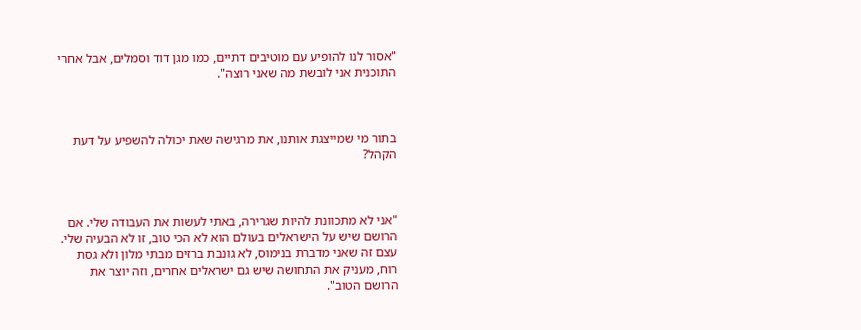"אסור לנו להופיע עם מוטיבים דתיים, כמו מגן דוד וסמלים, אבל אחרי התוכנית אני לובשת מה שאני רוצה".



בתור מי שמייצגת אותנו, את מרגישה שאת יכולה להשפיע על דעת הקהל?



"אני לא מתכוונת להיות שגרירה, באתי לעשות את העבודה שלי. אם הרושם שיש על הישראלים בעולם הוא לא הכי טוב, זו לא הבעיה שלי. עצם זה שאני מדברת בנימוס, לא גונבת ברזים מבתי מלון ולא גסת רוח, מעניק את התחושה שיש גם ישראלים אחרים, וזה יוצר את הרושם הטוב".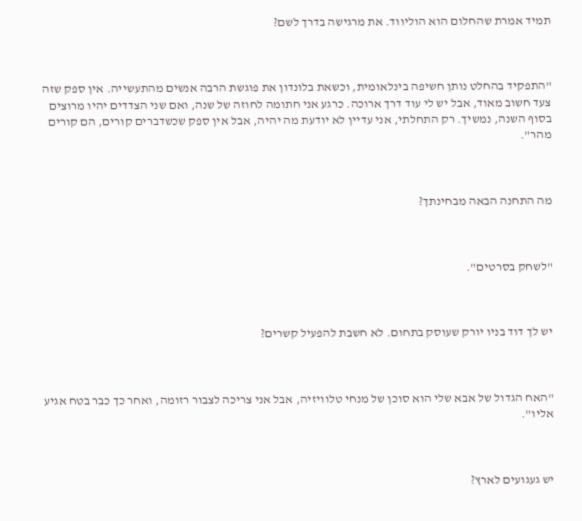תמיד אמרת שהחלום הוא הוליווד. את מרגישה בדרך לשם?



"התפקיד בהחלט נותן חשיפה בינלאומית, וכשאת בלונדון את פוגשת הרבה אנשים מהתעשייה. אין ספק שזה צעד חשוב מאוד, אבל יש לי עוד דרך ארוכה. כרגע אני חתומה לחוזה של שנה, ואם שני הצדדים יהיו מרוצים בסוף השנה, נמשיך. רק התחלתי, אני עדיין לא יודעת מה יהיה, אבל אין ספק שכשדברים קורים, הם קורים מהר".



מה התחנה הבאה מבחינתך?



"לשחק בסרטים".



יש לך דוד בניו יורק שעוסק בתחום. לא חשבת להפעיל קשרים?



"האח הגדול של אבא שלי הוא סוכן של מנחי טלוויזיה, אבל אני צריכה לצבור רזומה, ואחר כך כבר בטח אגיע אליו".



יש געגועים לארץ?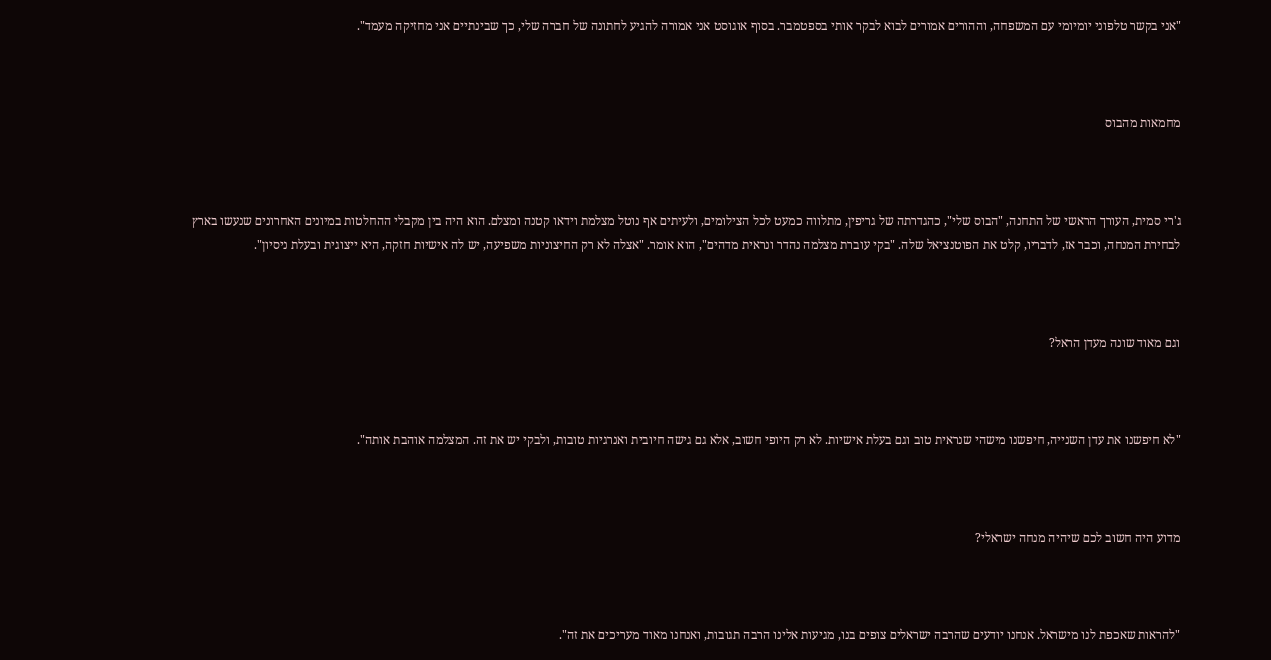"אני בקשר טלפוני יומיומי עם המשפחה, וההורים אמורים לבוא לבקר אותי בספטמבר. בסוף אוגוסט אני אמורה להגיע לחתונה של חברה שלי, כך שבינתיים אני מחזיקה מעמד".



מחמאות מהבוס



ג'רי סמית, העורך הראשי של התחנה, "הבוס שלי", כהגדרתה של גריפין, מתלווה כמעט לכל הצילומים, ולעיתים אף נוטל מצלמת וידאו קטנה ומצלם. הוא היה בין מקבלי ההחלטות במיונים האחרונים שנעשו בארץ לבחירת המנחה, וכבר אז, לדבריו, קלט את הפוטנציאל שלה. "בקי עוברת מצלמה נהדר ונראית מדהים", הוא אומר. "אצלה לא רק החיצוניות משפיעה, יש לה אישיות חזקה, היא ייצוגית ובעלת ניסיון".



וגם מאוד שונה מעדן הראל?



"לא חיפשנו את עדן השנייה, חיפשנו מישהי שנראית טוב וגם בעלת אישיות. לא רק היופי חשוב, אלא גם גישה חיובית ואנרגיות טובות, ולבקי יש את זה. המצלמה אוהבת אותה".



מדוע היה חשוב לכם שיהיה מנחה ישראלי?



"להראות שאכפת לנו מישראל. אנחנו יודעים שהרבה ישראלים צופים בנו, מגיעות אלינו הרבה תגובות, ואנחנו מאוד מעריכים את זה".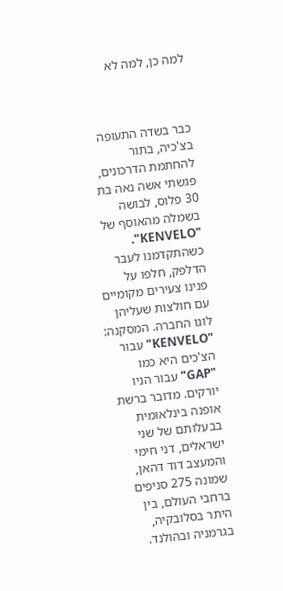למה כן, למה לא



כבר בשדה התעופה בצ'כיה, בתור להחתמת הדרכונים, פגשתי אשה נאה בת 30 פלוס, לבושה בשמלה מהאוסף של "KENVELO". כשהתקדמנו לעבר הדלפק, חלפו על פנינו צעירים מקומיים עם חולצות שעליהן לוגו החברה. המסקנה: "KENVELO" עבור הצ'כים היא כמו "GAP" עבור הניו יורקים. מדובר ברשת אופנה בינלאומית בבעלותם של שני ישראלים, דני חימי והמעצב דוד דהאן, שמונה 275 סניפים ברחבי העולם, בין היתר בסלובקיה, בגרמניה ובהולנד.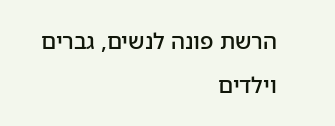הרשת פונה לנשים, גברים וילדים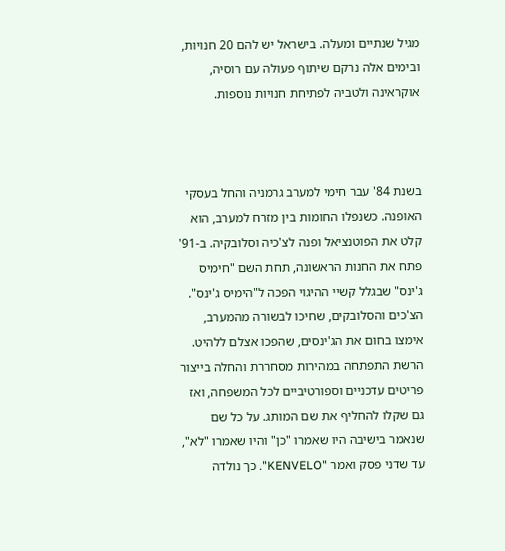מגיל שנתיים ומעלה. בישראל יש להם 20 חנויות, ובימים אלה נרקם שיתוף פעולה עם רוסיה, אוקראינה ולטביה לפתיחת חנויות נוספות.



בשנת 84' עבר חימי למערב גרמניה והחל בעסקי האופנה. כשנפלו החומות בין מזרח למערב, הוא קלט את הפוטנציאל ופנה לצ'כיה וסלובקיה. ב-91' פתח את החנות הראשונה, תחת השם "חימיס ג'ינס" שבגלל קשיי ההיגוי הפכה ל"הימיס ג'ינס". הצ'כים והסלובקים, שחיכו לבשורה מהמערב, אימצו בחום את הג'ינסים, שהפכו אצלם ללהיט. הרשת התפתחה במהירות מסחררת והחלה בייצור פריטים עדכניים וספורטיביים לכל המשפחה, ואז גם שקלו להחליף את שם המותג. על כל שם שנאמר בישיבה היו שאמרו "כן" והיו שאמרו "לא", עד שדני פסק ואמר "KENVELO". כך נולדה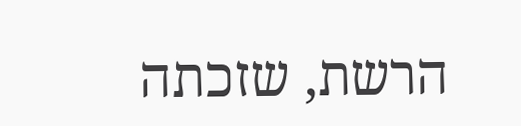הרשת, שזכתה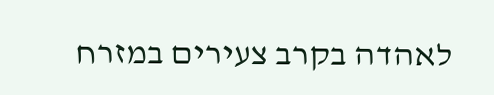לאהדה בקרב צעירים במזרח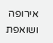אירופה ושואפת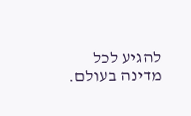להגיע לכל מדינה בעולם.